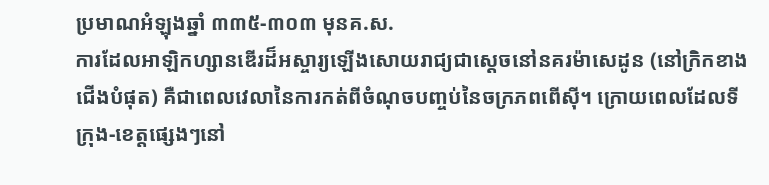ប្រមាណអំឡុងឆ្នាំ ៣៣៥-៣០៣ មុនគ.ស.
ការដែលអាឡិកហ្សានឌើរដ៏អស្ចារ្យឡើងសោយរាជ្យជាស្ដេចនៅនគរម៉ាសេដូន (នៅក្រិកខាងជើងបំផុត) គឺជាពេលវេលានៃការកត់ពីចំណុចបញ្ចប់នៃចក្រភពពើស៊ី។ ក្រោយពេលដែលទីក្រុង-ខេត្តផ្សេងៗនៅ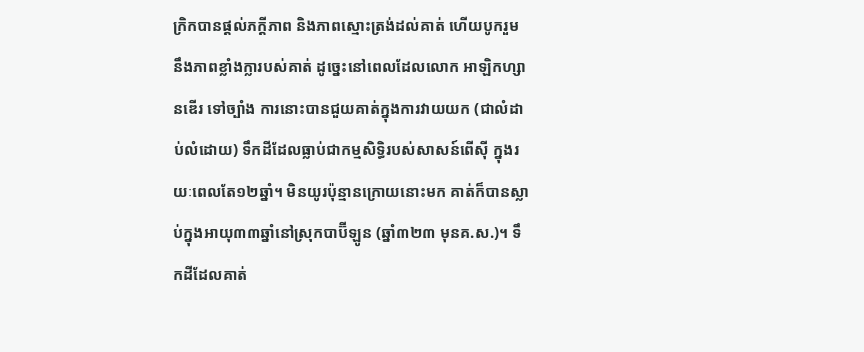ក្រិកបានផ្ដល់ភក្ដីភាព និងភាពស្មោះត្រង់ដល់គាត់ ហើយបូករួមនឹងភាពខ្លាំងក្លារបស់គាត់ ដូច្នេះនៅពេលដែលលោក អាឡិកហ្សានឌើរ ទៅច្បាំង ការនោះបានជួយគាត់ក្នុងការវាយយក (ជាលំដាប់លំដោយ) ទឹកដីដែលធ្លាប់ជាកម្មសិទ្ធិរបស់សាសន៍ពើស៊ី ក្នុងរយៈពេលតែ១២ឆ្នាំ។ មិនយូរប៉ុន្មានក្រោយនោះមក គាត់ក៏បានស្លាប់ក្នុងអាយុ៣៣ឆ្នាំនៅស្រុកបាប៊ីឡូន (ឆ្នាំ៣២៣ មុនគ.ស.)។ ទឹកដីដែលគាត់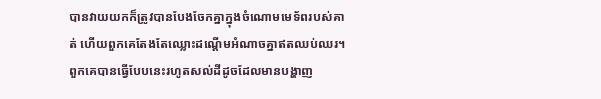បានវាយយកក៏ត្រូវបានបែងចែកគ្នាក្នុងចំណោមមេទ័ពរបស់គាត់ ហើយពួកគេតែងតែឈ្លោះដណ្ដើមអំណាចគ្នាឥតឈប់ឈរ។ ពួកគេបានធ្វើបែបនេះរហូតសល់ដីដូចដែលមានបង្ហាញ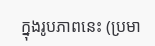ក្នុងរូបភាពនេះ (ប្រមា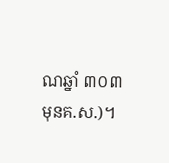ណឆ្នាំ ៣០៣ មុនគ.ស.)។